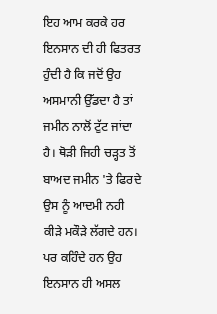ਇਹ ਆਮ ਕਰਕੇ ਹਰ ਇਨਸਾਨ ਦੀ ਹੀ ਫਿਤਰਤ ਹੁੰਦੀ ਹੈ ਕਿ ਜਦੋਂ ਉਹ ਅਸਮਾਨੀ ਉੱਡਦਾ ਹੈ ਤਾਂ ਜਮੀਨ ਨਾਲੋਂ ਟੁੱਟ ਜਾਂਦਾ ਹੈ। ਥੋੜੀ ਜਿਹੀ ਚੜ੍ਹਤ ਤੋਂ ਬਾਅਦ ਜਮੀਨ 'ਤੇ ਫਿਰਦੇ ਉਸ ਨੂੰ ਆਦਮੀ ਨਹੀ ਕੀੜੇ ਮਕੌੜੇ ਲੱਗਦੇ ਹਨ। ਪਰ ਕਹਿੰਦੇ ਹਨ ਉਹ ਇਨਸਾਨ ਹੀ ਅਸਲ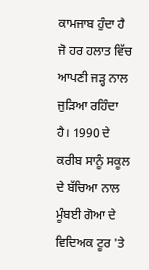ਕਾਮਜਾਬ ਹੁੰਦਾ ਹੈ ਜੋ ਹਰ ਹਲਾਤ ਵਿੱਚ ਆਪਣੀ ਜੜ੍ਹ ਨਾਲ ਜੁੜਿਆ ਰਹਿੰਦਾ ਹੈ। 1990 ਦੇ ਕਰੀਬ ਸਾਨੂੰ ਸਕੂਲ ਦੇ ਬੱਚਿਆ ਨਾਲ ਮੂੰਬਈ ਗੋਆ ਦੇ ਵਿਦਿਅਕ ਟੂਰ 'ਤੇ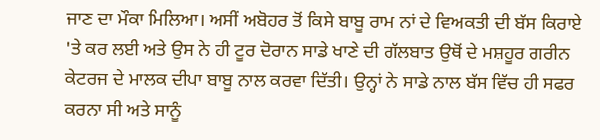ਜਾਣ ਦਾ ਮੌਕਾ ਮਿਲਿਆ। ਅਸੀਂ ਅਬੋਹਰ ਤੋਂ ਕਿਸੇ ਬਾਬੂ ਰਾਮ ਨਾਂ ਦੇ ਵਿਅਕਤੀ ਦੀ ਬੱਸ ਕਿਰਾਏ 'ਤੇ ਕਰ ਲਈ ਅਤੇ ਉਸ ਨੇ ਹੀ ਟੂਰ ਦੋਰਾਨ ਸਾਡੇ ਖਾਣੇ ਦੀ ਗੱਲਬਾਤ ਉਥੋਂ ਦੇ ਮਸ਼ਹੂਰ ਗਰੀਨ ਕੇਟਰਜ ਦੇ ਮਾਲਕ ਦੀਪਾ ਬਾਬੂ ਨਾਲ ਕਰਵਾ ਦਿੱਤੀ। ਉਨ੍ਹਾਂ ਨੇ ਸਾਡੇ ਨਾਲ ਬੱਸ ਵਿੱਚ ਹੀ ਸਫਰ ਕਰਨਾ ਸੀ ਅਤੇ ਸਾਨੂੰ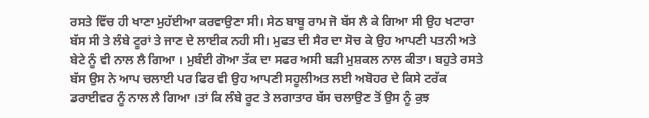ਰਸਤੇ ਵਿੱਚ ਹੀ ਖਾਣਾ ਮੁਹੱਈਆ ਕਰਵਾਉਣਾ ਸੀ। ਸੇਠ ਬਾਬੂ ਰਾਮ ਜੋ ਬੱਸ ਲੈ ਕੇ ਗਿਆ ਸੀ ਉਹ ਖਟਾਰਾ ਬੱਸ ਸੀ ਤੇ ਲੰਬੇ ਟੂਰਾਂ ਤੇ ਜਾਣ ਦੇ ਲਾਈਕ ਨਹੀ ਸੀ। ਮੁਫਤ ਦੀ ਸੈਰ ਦਾ ਸੋਚ ਕੇ ਉਹ ਆਪਣੀ ਪਤਨੀ ਅਤੇ ਬੇਟੇ ਨੂੰ ਵੀ ਨਾਲ ਲੈ ਗਿਆ । ਮੁਬੰਈ ਗੋਆ ਤੱਕ ਦਾ ਸਫਰ ਅਸੀ ਬੜੀ ਮੁਸ਼ਕਲ ਨਾਲ ਕੀਤਾ। ਬਹੁਤੇ ਰਸਤੇ ਬੱਸ ਉਸ ਨੇ ਆਪ ਚਲਾਈ ਪਰ ਫਿਰ ਵੀ ਉਹ ਆਪਣੀ ਸਹੂਲੀਅਤ ਲਈ ਅਬੋਹਰ ਦੇ ਕਿਸੇ ਟਰੱਕ ਡਰਾਈਵਰ ਨੂੰ ਨਾਲ ਲੈ ਗਿਆ ।ਤਾਂ ਕਿ ਲੰਬੇ ਰੂਟ ਤੇ ਲਗਾਤਾਰ ਬੱਸ ਚਲਾਉਣ ਤੋਂ ਉਸ ਨੂੰ ਕੁਝ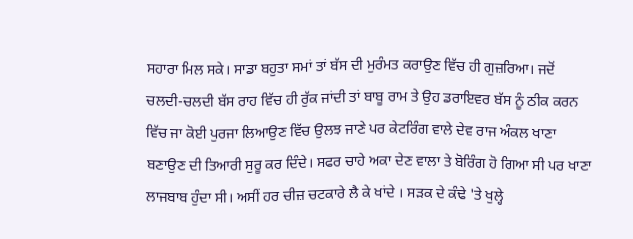ਸਹਾਰਾ ਮਿਲ ਸਕੇ। ਸਾਡਾ ਬਹੁਤਾ ਸਮਾਂ ਤਾਂ ਬੱਸ ਦੀ ਮੁਰੰਮਤ ਕਰਾਉਣ ਵਿੱਚ ਹੀ ਗੁਜ਼ਰਿਆ। ਜਦੋਂ ਚਲਦੀ-ਚਲਦੀ ਬੱਸ ਰਾਹ ਵਿੱਚ ਹੀ ਰੁੱਕ ਜਾਂਦੀ ਤਾਂ ਬਾਬੂ ਰਾਮ ਤੇ ਉਹ ਡਰਾਇਵਰ ਬੱਸ ਨੂੰ ਠੀਕ ਕਰਨ ਵਿੱਚ ਜਾ ਕੋਈ ਪੁਰਜਾ ਲਿਆਉਣ ਵਿੱਚ ਉਲਝ ਜਾਣੇ ਪਰ ਕੇਟਰਿੰਗ ਵਾਲੇ ਦੇਵ ਰਾਜ ਅੰਕਲ ਖਾਣਾ ਬਣਾਉਣ ਦੀ ਤਿਆਰੀ ਸੁਰੂ ਕਰ ਦਿੰਦੇ। ਸਫਰ ਚਾਹੇ ਅਕਾ ਦੇਣ ਵਾਲਾ ਤੇ ਬੋਰਿੰਗ ਹੋ ਗਿਆ ਸੀ ਪਰ ਖਾਣਾ ਲਾਜਬਾਬ ਹੁੰਦਾ ਸੀ। ਅਸੀਂ ਹਰ ਚੀਜ਼ ਚਟਕਾਰੇ ਲੈ ਕੇ ਖਾਂਦੇ । ਸੜਕ ਦੇ ਕੰਢੇ 'ਤੇ ਖੁਲ੍ਹੇ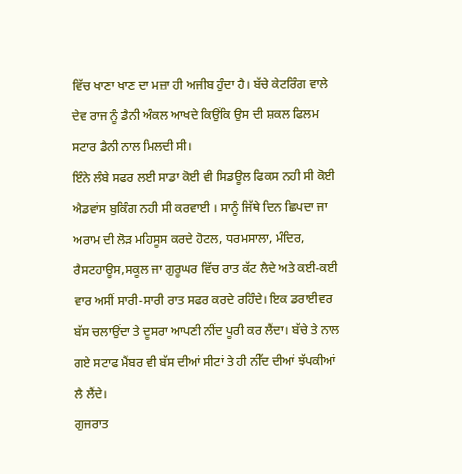ਵਿੱਚ ਖਾਣਾ ਖਾਣ ਦਾ ਮਜ਼ਾ ਹੀ ਅਜੀਬ ਹੁੰਦਾ ਹੈ। ਬੱਚੇ ਕੇਟਰਿੰਗ ਵਾਲੇ ਦੇਵ ਰਾਜ ਨੂੰ ਡੈਨੀ ਅੰਕਲ ਆਖਦੇ ਕਿਉਂਕਿ ਉਸ ਦੀ ਸ਼ਕਲ ਫਿਲਮ ਸਟਾਰ ਡੈਨੀ ਨਾਲ ਮਿਲਦੀ ਸੀ।
ਇੰਨੇ ਲੰਬੇ ਸਫਰ ਲਈ ਸਾਡਾ ਕੋਈ ਵੀ ਸਿਡਊਲ ਫਿਕਸ ਨਹੀ ਸੀ ਕੋਈ ਐਡਵਾਂਸ ਬੁਕਿੰਗ ਨਹੀ ਸੀ ਕਰਵਾਈ । ਸਾਨੂੰ ਜਿੱਥੇ ਦਿਨ ਛਿਪਦਾ ਜਾ ਅਰਾਮ ਦੀ ਲੋੜ ਮਹਿਸੂਸ ਕਰਦੇ ਹੋਟਲ, ਧਰਮਸਾਲਾ, ਮੰਦਿਰ, ਰੈਸਟਹਾਊਸ,ਸਕੂਲ ਜਾ ਗੁਰੂਘਰ ਵਿੱਚ ਰਾਤ ਕੱਟ ਲੈਦੇ ਅਤੇ ਕਈ-ਕਈ ਵਾਰ ਅਸੀਂ ਸਾਰੀ-ਸਾਰੀ ਰਾਤ ਸਫਰ ਕਰਦੇ ਰਹਿੰਦੇ। ਇਕ ਡਰਾਈਵਰ ਬੱਸ ਚਲਾਉਂਦਾ ਤੇ ਦੂਸਰਾ ਆਪਣੀ ਨੀਂਦ ਪੂਰੀ ਕਰ ਲੈਂਦਾ। ਬੱਚੇ ਤੇ ਨਾਲ ਗਏ ਸਟਾਫ ਮੈਂਬਰ ਵੀ ਬੱਸ ਦੀਆਂ ਸੀਟਾਂ ਤੇ ਹੀ ਨੀੱਦ ਦੀਆਂ ਝੱਪਕੀਆਂ ਲੈ ਲੈਂਦੇ।
ਗੁਜਰਾਤ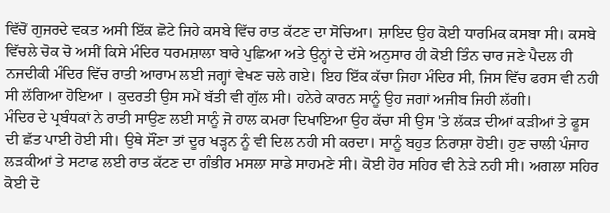ਵਿੱਚੋਂ ਗੁਜਰਦੇ ਵਕਤ ਅਸੀ ਇੱਕ ਛੋਟੇ ਜਿਹੇ ਕਸਬੇ ਵਿੱਚ ਰਾਤ ਕੱਟਣ ਦਾ ਸੋਚਿਆ। ਸ਼ਾਇਦ ਉਹ ਕੋਈ ਧਾਰਮਿਕ ਕਸਬਾ ਸੀ। ਕਸਬੇ ਵਿੱਚਲੇ ਚੋਕ ਚੋ ਅਸੀਂ ਕਿਸੇ ਮੰਦਿਰ ਧਰਮਸ਼ਾਲਾ ਬਾਰੇ ਪੁਛਿਆ ਅਤੇ ਉਨ੍ਹਾਂ ਦੇ ਦੱਸੇ ਅਨੁਸਾਰ ਹੀ ਕੋਈ ਤਿੰਨ ਚਾਰ ਜਣੇ ਪੈਦਲ ਹੀ ਨਜਦੀਕੀ ਮੰਦਿਰ ਵਿੱਚ ਰਾਤੀ ਆਰਾਮ ਲਈ ਜਗ੍ਹਾਂ ਵੇਖਣ ਚਲੇ ਗਏ। ਇਹ ਇੱਕ ਕੱਚਾ ਜਿਹਾ ਮੰਦਿਰ ਸੀ, ਜਿਸ ਵਿੱਚ ਫਰਸ ਵੀ ਨਹੀ ਸੀ ਲੱਗਿਆ ਹੋਇਆ । ਕੁਦਰਤੀ ਉਸ ਸਮੇਂ ਬੱਤੀ ਵੀ ਗੁੱਲ ਸੀ। ਹਨੇਰੇ ਕਾਰਨ ਸਾਨੂੰ ਉਹ ਜਗਾਂ ਅਜੀਬ ਜਿਹੀ ਲੱਗੀ।
ਮੰਦਿਰ ਦੇ ਪ੍ਰਬੰਧਕਾਂ ਨੇ ਰਾਤੀ ਸਾਉਣ ਲਈ ਸਾਨੂੰ ਜੋ ਹਾਲ ਕਮਰਾ ਦਿਖਾਇਆ ਉਹ ਕੱਚਾ ਸੀ ਉਸ 'ਤੇ ਲੱਕੜ ਦੀਆਂ ਕੜੀਆਂ ਤੇ ਫੂਸ ਦੀ ਛੱਤ ਪਾਈ ਹੋਈ ਸੀ। ਉਥੇ ਸੌਂਣਾ ਤਾਂ ਦੂਰ ਖੜ੍ਹਨ ਨੂੰ ਵੀ ਦਿਲ ਨਹੀ ਸੀ ਕਰਦਾ। ਸਾਨੂੰ ਬਹੁਤ ਨਿਰਾਸ਼ਾ ਹੋਈ। ਹੁਣ ਚਾਲੀ ਪੰਜਾਹ ਲੜਕੀਆਂ ਤੇ ਸਟਾਫ ਲਈ ਰਾਤ ਕੱਟਣ ਦਾ ਗੰਭੀਰ ਮਸਲਾ ਸਾਡੇ ਸਾਹਮਣੇ ਸੀ। ਕੋਈ ਹੋਰ ਸਹਿਰ ਵੀ ਨੇੜੇ ਨਹੀ ਸੀ। ਅਗਲਾ ਸਹਿਰ ਕੋਈ ਦੋ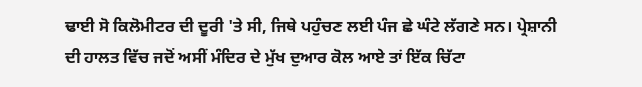ਢਾਈ ਸੋ ਕਿਲੋਮੀਟਰ ਦੀ ਦੂਰੀ 'ਤੇ ਸੀ, ਜਿਥੇ ਪਹੁੰਚਣ ਲਈ ਪੰਜ ਛੇ ਘੰਟੇ ਲੱਗਣੇ ਸਨ। ਪ੍ਰੇਸ਼ਾਨੀ ਦੀ ਹਾਲਤ ਵਿੱਚ ਜਦੋਂ ਅਸੀਂ ਮੰਦਿਰ ਦੇ ਮੁੱਖ ਦੁਆਰ ਕੋਲ ਆਏ ਤਾਂ ਇੱਕ ਚਿੱਟਾ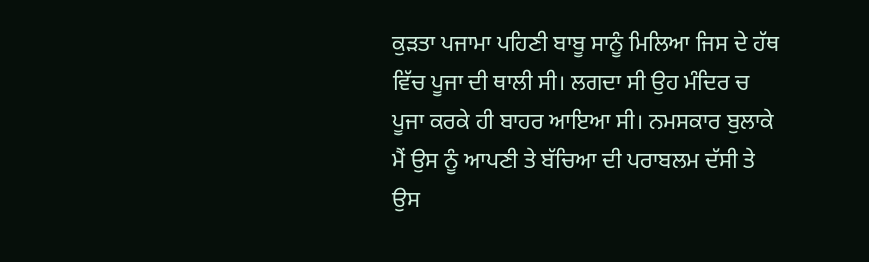ਕੁੜਤਾ ਪਜਾਮਾ ਪਹਿਣੀ ਬਾਬੂ ਸਾਨੂੰ ਮਿਲਿਆ ਜਿਸ ਦੇ ਹੱਥ ਵਿੱਚ ਪੂਜਾ ਦੀ ਥਾਲੀ ਸੀ। ਲਗਦਾ ਸੀ ਉਹ ਮੰਦਿਰ ਚ ਪੂਜਾ ਕਰਕੇ ਹੀ ਬਾਹਰ ਆਇਆ ਸੀ। ਨਮਸਕਾਰ ਬੁਲਾਕੇ ਮੈਂ ਉਸ ਨੂੰ ਆਪਣੀ ਤੇ ਬੱਚਿਆ ਦੀ ਪਰਾਬਲਮ ਦੱਸੀ ਤੇ ਉਸ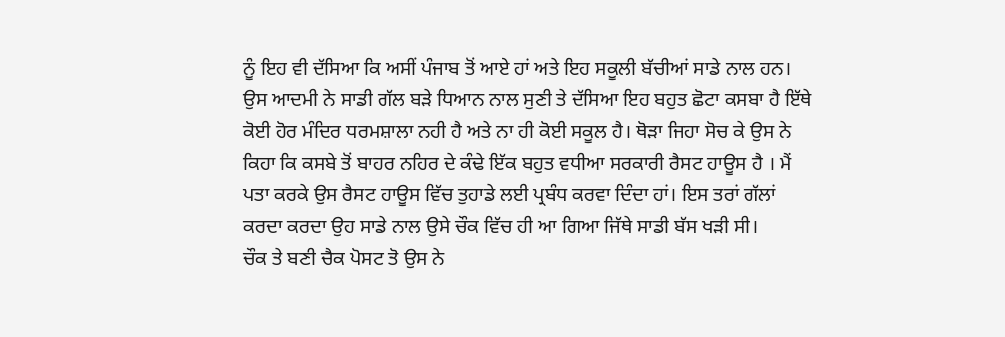ਨੂੰ ਇਹ ਵੀ ਦੱਸਿਆ ਕਿ ਅਸੀਂ ਪੰਜਾਬ ਤੋਂ ਆਏ ਹਾਂ ਅਤੇ ਇਹ ਸਕੂਲੀ ਬੱਚੀਆਂ ਸਾਡੇ ਨਾਲ ਹਨ। ਉਸ ਆਦਮੀ ਨੇ ਸਾਡੀ ਗੱਲ ਬੜੇ ਧਿਆਨ ਨਾਲ ਸੁਣੀ ਤੇ ਦੱਸਿਆ ਇਹ ਬਹੁਤ ਛੋਟਾ ਕਸਬਾ ਹੈ ਇੱਥੇ ਕੋਈ ਹੋਰ ਮੰਦਿਰ ਧਰਮਸ਼ਾਲਾ ਨਹੀ ਹੈ ਅਤੇ ਨਾ ਹੀ ਕੋਈ ਸਕੂਲ ਹੈ। ਥੋੜਾ ਜਿਹਾ ਸੋਚ ਕੇ ਉਸ ਨੇ ਕਿਹਾ ਕਿ ਕਸਬੇ ਤੋਂ ਬਾਹਰ ਨਹਿਰ ਦੇ ਕੰਢੇ ਇੱਕ ਬਹੁਤ ਵਧੀਆ ਸਰਕਾਰੀ ਰੈਸਟ ਹਾਊਸ ਹੈ । ਮੈਂ ਪਤਾ ਕਰਕੇ ਉਸ ਰੈਸਟ ਹਾਊਸ ਵਿੱਚ ਤੁਹਾਡੇ ਲਈ ਪ੍ਰਬੰਧ ਕਰਵਾ ਦਿੰਦਾ ਹਾਂ। ਇਸ ਤਰਾਂ ਗੱਲਾਂ ਕਰਦਾ ਕਰਦਾ ਉਹ ਸਾਡੇ ਨਾਲ ਉਸੇ ਚੌਕ ਵਿੱਚ ਹੀ ਆ ਗਿਆ ਜਿੱਥੇ ਸਾਡੀ ਬੱਸ ਖੜੀ ਸੀ।
ਚੌਕ ਤੇ ਬਣੀ ਚੈਕ ਪੋਸਟ ਤੋ ਉਸ ਨੇ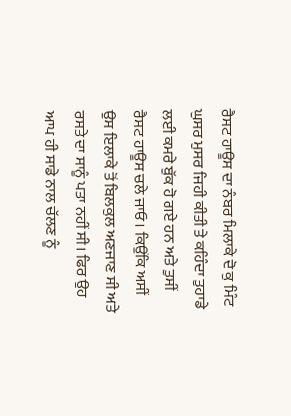ਰੈਸਟ ਹਾਊਸ ਦਾ ਨੰਬਰ ਮਿਲਾਕੇ ਦੋ ਕੁ ਮਿੰਟ ਘੁਸਰ ਮੁਸਰ ਜਿਹੀ ਕੀਤੀ ਤੇ ਕਹਿੰਦਾ ਤੁਹਾਡੇ ਲਈ ਕਮਰੇ ਬੁੱਕ ਹੋ ਗਏ ਹਨ ਅਤੇ ਤੁਸੀਂ ਰੈਸਟ ਹਾਊਸ ਚਲੇ ਜਾਓ। ਕਿਉਂਕਿ ਅਸੀਂ ਉਸ ਇਲਾਕੇ ਤੋਂ ਬਿਲਕੁਲ ਅਣਜਾਣ ਸੀ ਅਤੇ ਰਸਤੇ ਦਾ ਸਾਨੂੰ ਪਤਾ ਨਹੀਂ ਸੀ। ਫਿਰ ਉਹ ਆਪ ਹੀ ਸਾਡੇ ਨਾਲ ਚੱਲਣ ਨੂੰ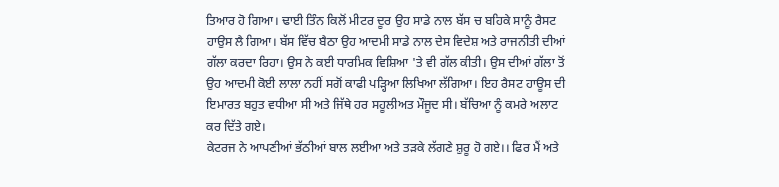ਤਿਆਰ ਹੋ ਗਿਆ। ਢਾਈ ਤਿੰਨ ਕਿਲੋਂ ਮੀਟਰ ਦੂਰ ਉਹ ਸਾਡੇ ਨਾਲ ਬੱਸ ਚ ਬਹਿਕੇ ਸਾਨੂੰ ਰੈਸਟ ਹਾਉਸ ਲੈ ਗਿਆ। ਬੱਸ ਵਿੱਚ ਬੈਠਾ ਉਹ ਆਦਮੀ ਸਾਡੇ ਨਾਲ ਦੇਸ ਵਿਦੇਸ਼ ਅਤੇ ਰਾਜਨੀਤੀ ਦੀਆਂ ਗੱਲਾ ਕਰਦਾ ਰਿਹਾ। ਉਸ ਨੇ ਕਈ ਧਾਰਮਿਕ ਵਿਸ਼ਿਆ 'ਤੇ ਵੀ ਗੱਲ ਕੀਤੀ। ਉਸ ਦੀਆਂ ਗੱਲਾ ਤੋਂ ਉਹ ਆਦਮੀ ਕੋਈ ਲਾਲਾ ਨਹੀਂ ਸਗੋਂ ਕਾਫੀ ਪੜ੍ਹਿਆ ਲਿਖਿਆ ਲੱਗਿਆ। ਇਹ ਰੈਸਟ ਹਾਊਸ ਦੀ ਇਮਾਰਤ ਬਹੁਤ ਵਧੀਆ ਸੀ ਅਤੇ ਜਿੱਥੇ ਹਰ ਸਹੂਲੀਅਤ ਮੌਜੂਦ ਸੀ। ਬੱਚਿਆ ਨੂੰ ਕਮਰੇ ਅਲਾਟ ਕਰ ਦਿੱਤੇ ਗਏ।
ਕੇਟਰਜ ਨੇ ਆਪਣੀਆਂ ਭੱਠੀਆਂ ਬਾਲ ਲਈਆ ਅਤੇ ਤੜਕੇ ਲੱਗਣੇ ਸ਼ੁਰੂ ਹੋ ਗਏ।। ਫਿਰ ਮੈਂ ਅਤੇ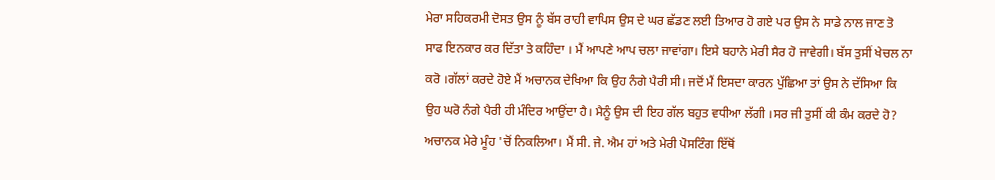ਮੇਰਾ ਸਹਿਕਰਮੀ ਦੋਸਤ ਉਸ ਨੂੰ ਬੱਸ ਰਾਹੀ ਵਾਪਿਸ ਉਸ ਦੇ ਘਰ ਛੱਡਣ ਲਈ ਤਿਆਰ ਹੋ ਗਏ ਪਰ ਉਸ ਨੇ ਸਾਡੇ ਨਾਲ ਜਾਣ ਤੋ ਸਾਫ ਇਨਕਾਰ ਕਰ ਦਿੱਤਾ ਤੇ ਕਹਿੰਦਾ । ਮੈਂ ਆਪਣੇ ਆਪ ਚਲਾ ਜਾਵਾਂਗਾ। ਇਸੇ ਬਹਾਨੇ ਮੇਰੀ ਸੈਰ ਹੋ ਜਾਵੇਗੀ। ਬੱਸ ਤੁਸੀਂ ਖੇਚਲ ਨਾ ਕਰੋ ।ਗੱਲਾਂ ਕਰਦੇ ਹੋਏ ਮੈਂ ਅਚਾਨਕ ਦੇਖਿਆ ਕਿ ਉਹ ਨੰਗੇ ਪੈਰੀ ਸੀ। ਜਦੋਂ ਮੈਂ ਇਸਦਾ ਕਾਰਨ ਪੁੱਛਿਆ ਤਾਂ ਉਸ ਨੇ ਦੱਸਿਆ ਕਿ ਉਹ ਘਰੋ ਨੰਗੇ ਪੈਰੀ ਹੀ ਮੰਦਿਰ ਆਉਂਦਾ ਹੈ। ਮੈਨੂੰ ਉਸ ਦੀ ਇਹ ਗੱਲ ਬਹੁਤ ਵਧੀਆ ਲੱਗੀ ।ਸਰ ਜੀ ਤੁਸੀਂ ਕੀ ਕੰਮ ਕਰਦੇ ਹੋ? ਅਚਾਨਕ ਮੇਰੇ ਮੂੰਹ 'ਚੋਂ ਨਿਕਲਿਆ। ਮੈਂ ਸੀ. ਜੇ. ਐਮ ਹਾਂ ਅਤੇ ਮੇਰੀ ਪੋਸਟਿੰਗ ਇੱਥੋਂ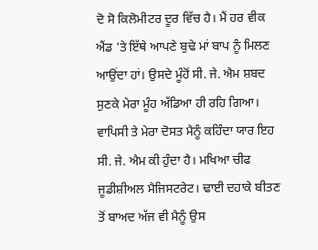ਦੋ ਸੋ ਕਿਲੋਮੀਟਰ ਦੂਰ ਵਿੱਚ ਹੈ। ਮੈਂ ਹਰ ਵੀਕ ਐਂਡ 'ਤੇ ਇੱਥੇ ਆਪਣੇ ਬੁਢੇ ਮਾਂ ਬਾਪ ਨੂੰ ਮਿਲਣ ਆਉਂਦਾ ਹਾਂ। ਉਸਦੇ ਮੂੰਹੋਂ ਸੀ. ਜੇ. ਐਮ ਸ਼ਬਦ ਸੁਣਕੇ ਮੇਰਾ ਮੂੰਹ ਅੱਡਿਆ ਹੀ ਰਹਿ ਗਿਆ।
ਵਾਪਿਸੀ ਤੇ ਮੇਰਾ ਦੋਸਤ ਮੈਨੂੰ ਕਹਿੰਦਾ ਯਾਰ ਇਹ ਸੀ. ਜੇ. ਐਮ ਕੀ ਹੁੰਦਾ ਹੈ। ਮਖਿਆ ਚੀਫ ਜੂਡੀਸ਼ੀਅਲ ਮੈਜਿਸਟਰੇਟ। ਢਾਈ ਦਹਾਕੇ ਬੀਤਣ ਤੋਂ ਬਾਅਦ ਅੱਜ ਵੀ ਮੈਨੂੰ ਉਸ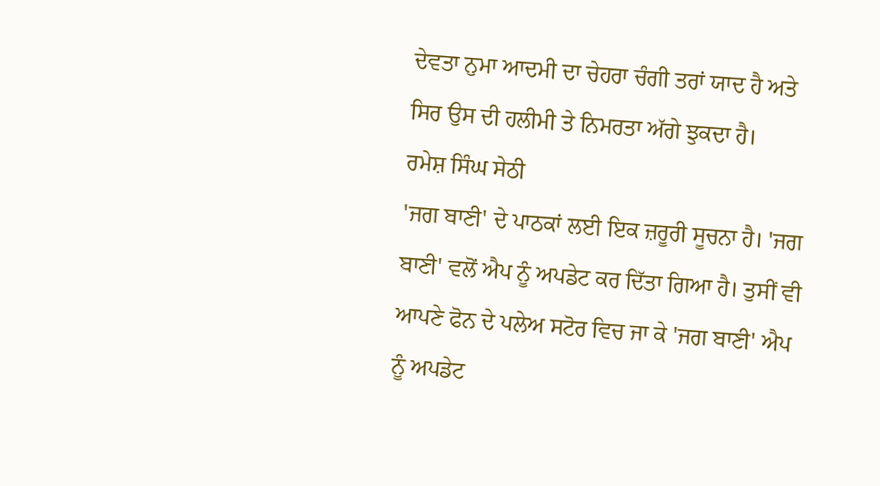ਦੇਵਤਾ ਨੁਮਾ ਆਦਮੀ ਦਾ ਚੇਹਰਾ ਚੰਗੀ ਤਰਾਂ ਯਾਦ ਹੈ ਅਤੇ ਸਿਰ ਉਸ ਦੀ ਹਲੀਮੀ ਤੇ ਨਿਮਰਤਾ ਅੱਗੇ ਝੁਕਦਾ ਹੈ।
ਰਮੇਸ਼ ਸਿੰਘ ਸੇਠੀ
'ਜਗ ਬਾਣੀ' ਦੇ ਪਾਠਕਾਂ ਲਈ ਇਕ ਜ਼ਰੂਰੀ ਸੂਚਨਾ ਹੈ। 'ਜਗ ਬਾਣੀ' ਵਲੋਂ ਐਪ ਨੂੰ ਅਪਡੇਟ ਕਰ ਦਿੱਤਾ ਗਿਆ ਹੈ। ਤੁਸੀਂ ਵੀ ਆਪਣੇ ਫੋਨ ਦੇ ਪਲੇਅ ਸਟੋਰ ਵਿਚ ਜਾ ਕੇ 'ਜਗ ਬਾਣੀ' ਐਪ ਨੂੰ ਅਪਡੇਟ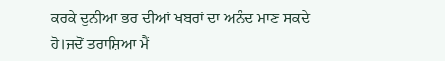ਕਰਕੇ ਦੁਨੀਆ ਭਰ ਦੀਆਂ ਖਬਰਾਂ ਦਾ ਅਨੰਦ ਮਾਣ ਸਕਦੇ ਹੋ।ਜਦੋਂ ਤਰਾਸ਼ਿਆ ਮੈਂ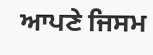ਆਪਣੇ ਜਿਸਮ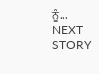ਨੂੰ...
NEXT STORY